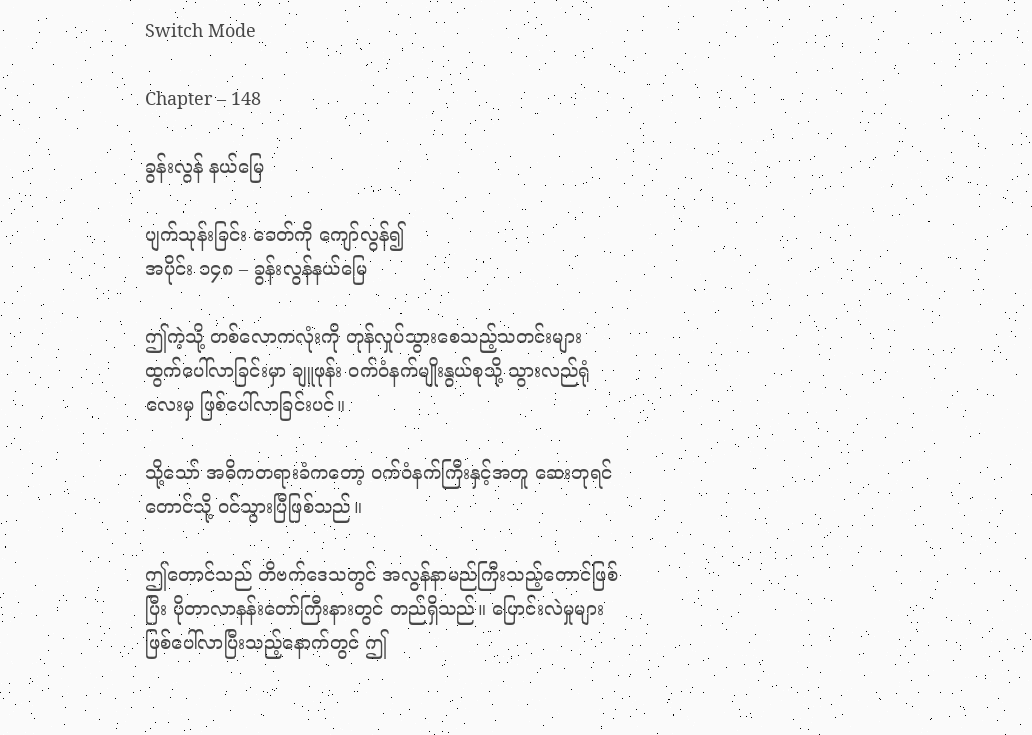Switch Mode

Chapter – 148

ခွန်းလွန် နယ်မြေ

ပျက်သုန်းခြင်း ခေတ်ကို ကျော်လွန်၍
အပိုင်း ၁၄၈ – ခွန်းလွန်နယ်မြေ

ဤကဲ့သို့ တစ်လောကလုံးကို တုန်လှုပ်သွားစေသည့်သတင်းများ ထွက်ပေါ်လာခြင်းမှာ ချူဖုန်း ဝက်ဝံနက်မျိုးနွယ်စုသို့ သွားလည်ရုံလေးမှ ဖြစ်ပေါ်လာခြင်းပင်။

သို့သော် အဓိကတရားခံကတော့ ဝက်ဝံနက်ကြီးနှင့်အတူ ဆေးဘုရင်တောင်သို့ ဝင်သွားပြီဖြစ်သည်။

ဤတောင်သည် တိဗက်ဒေသတွင် အလွန်နာမည်ကြီးသည့်တောင်ဖြစ်ပြီး ပိုတာလာနန်းတော်ကြီးနားတွင် တည်ရှိသည်။ ပြောင်းလဲမှုများ ဖြစ်ပေါ်လာပြီးသည့်နောက်တွင် ဤ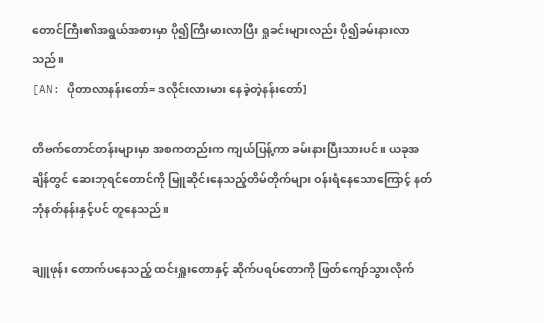တောင်ကြီး၏အရွယ်အစားမှာ ပို၍ကြီးမားလာပြီး ရှုခင်းများလည်း ပို၍ခမ်းနားလာသည်။
[AN: ပိုတာလာနန်းတော်= ဒလိုင်းလားမား နေခဲ့တဲ့နန်းတော်]

တိဗက်တောင်တန်းများမှာ အစကတည်းက ကျယ်ပြန့်ကာ ခမ်းနားပြီးသားပင်။ ယခုအချိန်တွင် ဆေးဘုရင်တောင်ကို မြူဆိုင်းနေသည့်တိမ်တိုက်များ ဝန်းရံနေသောကြောင့် နတ်ဘုံနတ်နန်းနှင့်ပင် တူနေသည်။

ချူဖုန်း တောက်ပနေသည့် ထင်းရှူးတောနှင့် ဆိုက်ပရပ်တောကို ဖြတ်ကျော်သွားလိုက်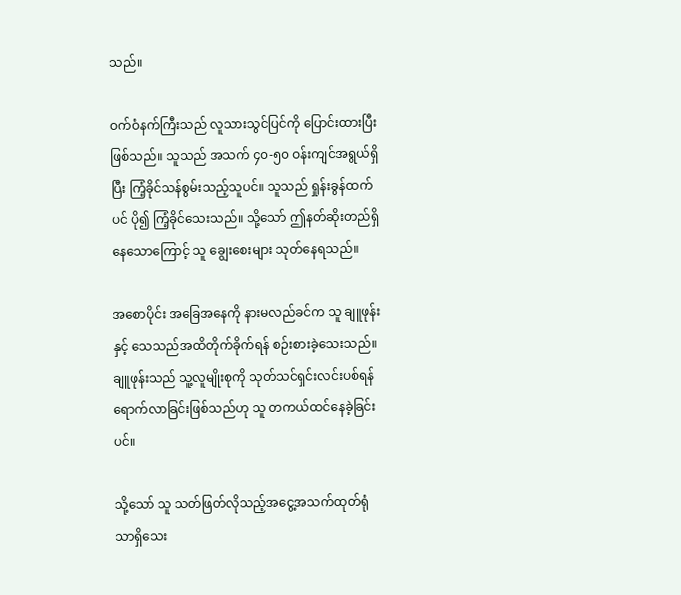သည်။

ဝက်ဝံနက်ကြီးသည် လူသားသွင်ပြင်ကို ပြောင်းထားပြီးဖြစ်သည်။ သူသည် အသက် ၄၀-၅၀ ဝန်းကျင်အရွယ်ရှိပြီး ကြံ့ခိုင်သန်စွမ်းသည့်သူပင်။ သူသည် ရှုန်းခွန်ထက်ပင် ပို၍ ကြံ့ခိုင်သေးသည်။ သို့သော် ဤနတ်ဆိုးတည်ရှိနေသောကြောင့် သူ ချွေးစေးများ သုတ်နေရသည်။

အစောပိုင်း အခြေအနေကို နားမလည်ခင်က သူ ချူဖုန်းနှင့် သေသည်အထိတိုက်ခိုက်ရန် စဉ်းစားခဲ့သေးသည်။ ချူဖုန်းသည် သူ့လူမျိုးစုကို သုတ်သင်ရှင်းလင်းပစ်ရန် ရောက်လာခြင်းဖြစ်သည်ဟု သူ တကယ်ထင်နေခဲ့ခြင်းပင်။

သို့သော် သူ သတ်ဖြတ်လိုသည့်အငွေ့အသက်ထုတ်ရုံသာရှိသေး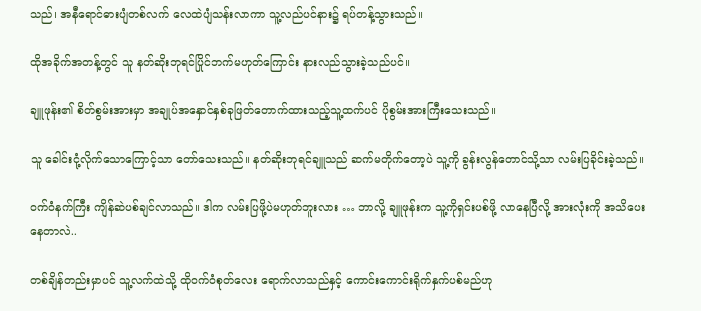သည်၊ အနီရောင်ဓားပျံတစ်လက် လေထဲပျံသန်းလာကာ သူ့လည်ပင်နား၌ ရပ်တန့်သွားသည်။

ထိုအခိုက်အတန့်တွင် သူ နတ်ဆိုးဘုရင်ပြိုင်ဘက်မဟုတ်ကြောင်း နားလည်သွားခဲ့သည်ပင်။

ချူဖုန်း၏ စိတ်စွမ်းအားမှာ အချုပ်အနှောင်နှစ်ခုဖြတ်တောက်ထားသည့်သူ့ထက်ပင် ပိုစွမ်းအားကြီးသေးသည်။

သူ ခေါင်းငုံ့လိုက်သောကြောင့်သာ တော်သေးသည်။ နတ်ဆိုးဘုရင်ချူသည် ဆက်မတိုက်တော့ပဲ သူ့ကို ခွန်းလွန်တောင်သို့သာ လမ်းပြခိုင်းခဲ့သည်။

ဝက်ဝံနက်ကြီး ကျိန်ဆဲပစ်ချင်လာသည်။ ဒါက လမ်းပြဖို့ပဲမဟုတ်ဘူးလား … ဘာလို့ ချူဖုန်းက သူ့ကိုရှင်းပစ်ဖို့ လာနေပြီလို့ အားလုံးကို အသိပေးနေတာလဲ..

တစ်ချိန်တည်းမှာပင် သူ့လက်ထဲသို့ ထိုဝက်ဝံစုတ်လေး ရောက်လာသည်နှင့် ကောင်းကောင်းရိုက်နှက်ပစ်မည်ဟု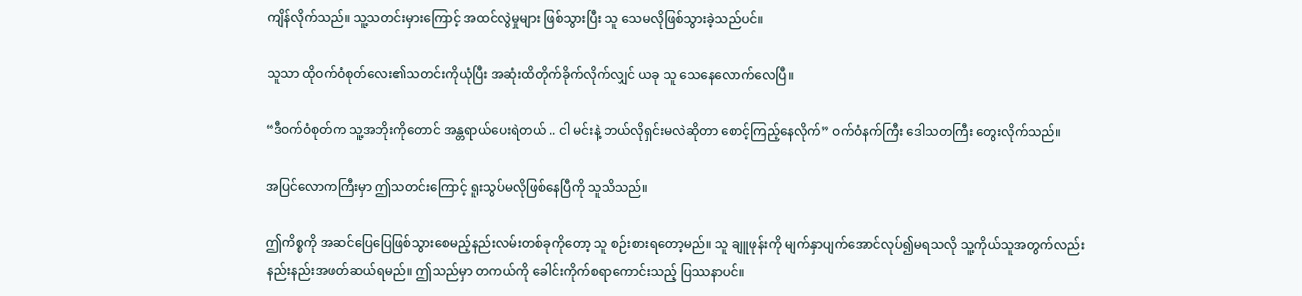ကျိန်လိုက်သည်။ သူ့သတင်းမှားကြောင့် အထင်လွဲမှုများ ဖြစ်သွားပြီး သူ သေမလိုဖြစ်သွားခဲ့သည်ပင်။

သူသာ ထိုဝက်ဝံစုတ်လေး၏သတင်းကိုယုံပြီး အဆုံးထိတိုက်ခိုက်လိုက်လျှင် ယခု သူ သေနေလောက်လေပြီ။

“ဒီဝက်ဝံစုတ်က သူ့အဘိုးကိုတောင် အန္တရာယ်ပေးရဲတယ် .. ငါ မင်းနဲ့ ဘယ်လိုရှင်းမလဲဆိုတာ စောင့်ကြည့်နေလိုက်” ဝက်ဝံနက်ကြီး ဒေါသတကြီး တွေးလိုက်သည်။

အပြင်‌လောကကြီးမှာ ဤသတင်းကြောင့် ရူးသွပ်မလိုဖြစ်နေပြီကို သူသိသည်။

ဤကိစ္စကို အဆင်ပြေပြေဖြစ်သွားစေမည့်နည်းလမ်းတစ်ခုကိုတော့ သူ စဉ်းစားရတော့မည်။ သူ ချူဖုန်းကို မျက်နှာပျက်အောင်လုပ်၍မရသလို သူ့ကိုယ်သူအတွက်လည်း နည်းနည်းအဖတ်ဆယ်ရမည်။ ဤသည်မှာ တကယ်ကို ခေါင်းကိုက်စရာကောင်းသည့် ပြဿနာပင်။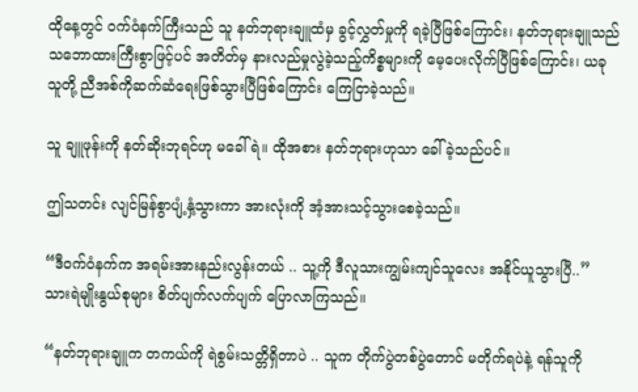ထိုနေ့တွင် ဝက်ဝံနက်ကြီးသည် သူ နတ်ဘုရားချူထံမှ ခွင့်လွှတ်မှုကို ရခဲ့ပြီဖြစ်ကြောင်း၊ နတ်ဘုရားချူသည် သဘောထားကြီးစွာဖြင့်ပင် အတိတ်မှ နားလည်မှုလွဲခဲ့သည့်ကိစ္စများကို မေ့ပေးလိုက်ပြီဖြစ်ကြောင်း၊ ယခု သူတို့ ညီအစ်ကိုဆက်ဆံရေးဖြစ်သွားပြီဖြစ်ကြောင်း ကြေငြာခဲ့သည်။

သူ ချူဖုန်းကို နတ်ဆိုးဘုရင်ဟု မခေါ်ရဲ။ ထိုအစား နတ်ဘုရားဟုသာ ခေါ်ခဲ့သည်ပင်။

ဤသတင်း လျင်မြန်စွာပျံ့နှံ့သွားကာ အားလုံးကို အံ့အားသင့်သွားစေခဲ့သည်။

“ဒီဝက်ဝံနက်က အရမ်းအားနည်းလွန်းတယ် .. သူ့ကို ဒီလူသားကျွမ်းကျင်သူလေး အနိုင်ယူသွားပြီ..” သားရဲမျိုးနွယ်စုများ စိတ်ပျက်လက်ပျက် ပြောလာကြသည်။

“နတ်ဘုရားချူက တကယ်ကို ရဲစွမ်းသတ္တိရှိတာပဲ .. သူက တိုက်ပွဲတစ်ပွဲတောင် မတိုက်ရပဲနဲ့ ရန်သူကို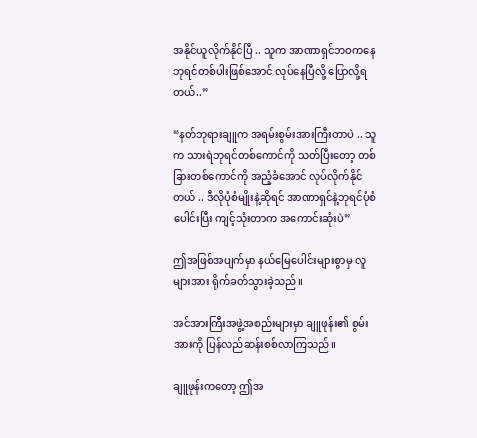အနိုင်ယူလိုက်နိုင်ပြီ .. သူက အာဏာရှင်ဘဝကနေ ဘုရင်တစ်ပါးဖြစ်အောင် လုပ်နေပြီလို့ ပြောလို့ရတယ်..”

“နတ်ဘုရားချူက အရမ်းစွမ်းအားကြီးတာပဲ .. သူက သားရဲဘုရင်တစ်ကောင်ကို သတ်ပြီးတော့ တစ်ခြားတစ်ကောင်ကို အညံ့ခံအောင် လုပ်လိုက်နိုင်တယ် .. ဒီလိုပုံစံမျိုးနဲ့ဆိုရင် အာဏာရှင်နဲ့ဘုရင်ပုံစံပေါင်းပြီး ကျင့်သုံးတာက အကောင်းဆုံးပဲ”

ဤအဖြစ်အပျက်မှာ နယ်မြေပေါင်းများစွာမှ လူများအား ရိုက်ခတ်သွားခဲ့သည်။

အင်အားကြီးအဖွဲ့အစည်းများမှာ ချူဖုန်း၏ စွမ်းအားကို ပြန်လည်ဆန်းစစ်လာကြသည်။

ချူဖုန်းကတော့ ဤအ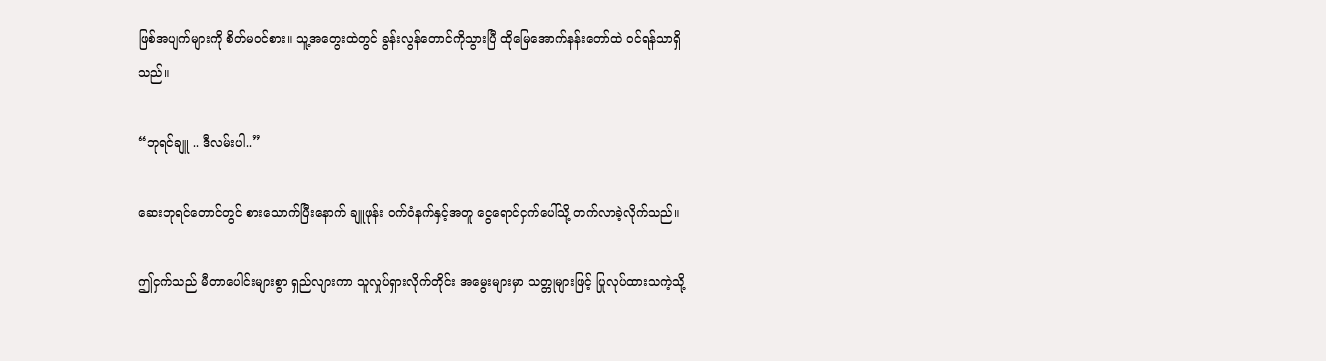ဖြစ်အပျက်များကို စိတ်မဝင်စား။ သူ့အတွေးထဲတွင် ခွန်းလွန်တောင်ကိုသွားပြီ ထိုမြေအောက်နန်းတော်ထဲ ဝင်ရန်သာရှိသည်။

“ဘုရင်ချူ .. ဒီလမ်းပါ..”

ဆေးဘုရင်တောင်တွင် စားသောက်ပြီးနောက် ချူဖုန်း ဝက်ဝံနက်နှင့်အတူ ငွေရောင်ငှက်ပေါ်သို့ တက်လာခဲ့လိုက်သည်။

ဤငှက်သည် မီတာပေါင်းများစွာ ရှည်လျားကာ သူလှုပ်ရှားလိုက်တိုင်း အမွေးများမှာ သတ္တုများဖြင့် ပြုလုပ်ထားသကဲ့သို့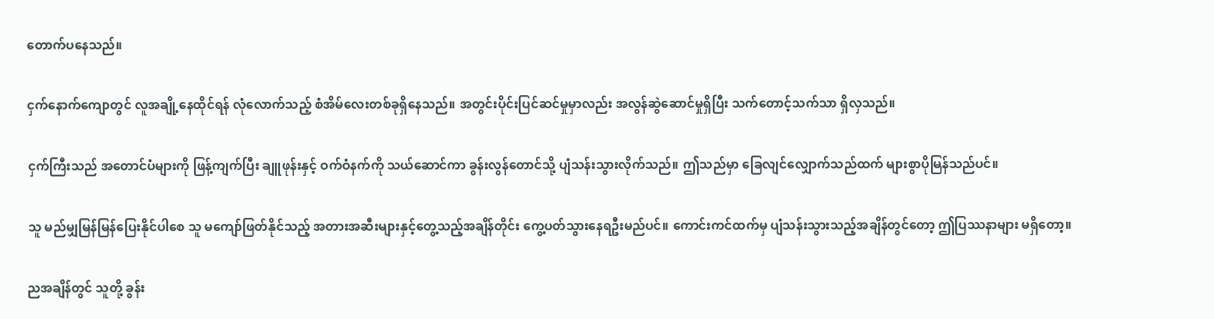တောက်ပနေသည်။

ငှက်နောက်ကျောတွင် လူအချို့နေထိုင်ရန် လုံလောက်သည့် စံအိမ်လေးတစ်ခုရှိနေသည်။ အတွင်းပိုင်းပြင်ဆင်မှုမှာလည်း အလွန်ဆွဲဆောင်မှုရှိပြီး သက်တောင့်သက်သာ ရှိလှသည်။

ငှက်ကြီးသည် အတောင်ပံများကို ဖြန့်ကျက်ပြီး ချူဖုန်းနှင့် ဝက်ဝံနက်ကို သယ်ဆောင်ကာ ခွန်းလွန်တောင်သို့ ပျံသန်းသွားလိုက်သည်။ ဤသည်မှာ ခြေလျင်လျှောက်သည်ထက် များစွာပိုမြန်သည်ပင်။

သူ မည်မျှမြန်မြန်ပြေးနိုင်ပါစေ သူ မကျော်ဖြတ်နိုင်သည့် အတားအဆီးများနှင့်တွေ့သည့်အချိန်တိုင်း ကွေ့ပတ်သွားနေရဦးမည်ပင်။ ကောင်းကင်ထက်မှ ပျံသန်းသွားသည့်အချိန်တွင်တော့ ဤပြဿနာများ မရှိတော့။

ညအချိန်တွင် သူတို့ ခွန်း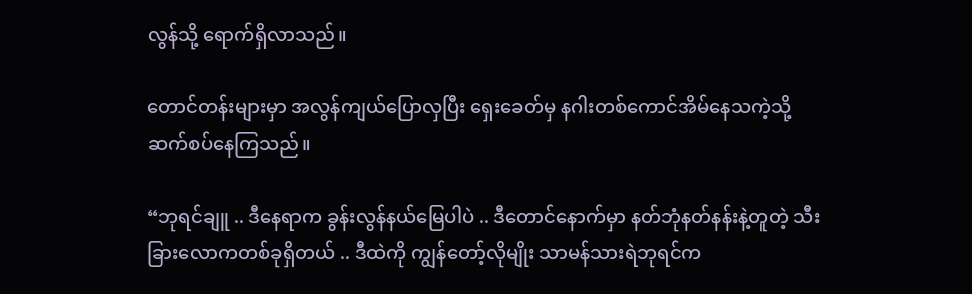လွန်သို့ ရောက်ရှိလာသည်။

တောင်တန်းများမှာ အလွန်ကျယ်ပြောလှပြီး ရှေးခေတ်မှ နဂါးတစ်ကောင်အိမ်နေသကဲ့သို့ ဆက်စပ်နေကြသည်။

“ဘုရင်ချူ .. ဒီနေရာက ခွန်းလွန်နယ်မြေပါပဲ .. ဒီတောင်နောက်မှာ နတ်ဘုံနတ်နန်းနဲ့တူတဲ့ သီးခြားလောကတစ်ခုရှိတယ် .. ဒီထဲကို ကျွန်တော့်လိုမျိုး သာမန်သားရဲဘုရင်က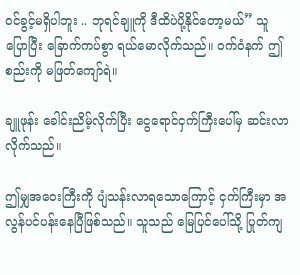ဝင်ခွင့်မရှိပါဘူး .. ဘုရင်ချူကို ဒီထိပဲပို့နိုင်တော့မယ်” သူ ပြောပြီး ခြောက်ကပ်စွာ ရယ်မောလိုက်သည်။ ဝက်ဝံနက် ဤစည်းကို မဖြတ်ကျော်ရဲ။

ချူဖုန်း ခေါင်းညိမ့်လိုက်ပြီး ငွေရောင်ငှက်ကြီးပေါ်မှ ဆင်းလာလိုက်သည်။

ဤမျှအဝေးကြီးကို ပျံသန်းလာရသောကြောင့် ငှက်ကြီးမှာ အလွန်ပင်ပန်းနေပြီဖြစ်သည်။ သူသည် မြေပြင်ပေါ်သို့ ပြုတ်ကျ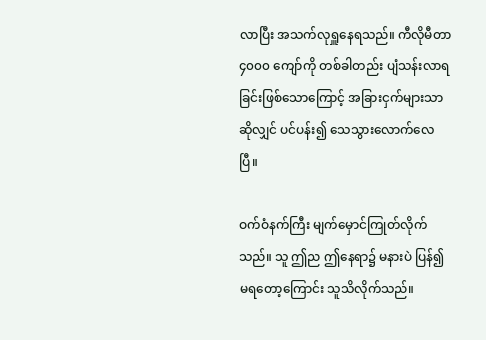လာပြီး အသက်လုရှူနေရသည်။ ကီလိုမီတာ ၄၀၀၀ ကျော်ကို တစ်ခါတည်း ပျံသန်းလာရခြင်းဖြစ်သောကြောင့် အခြားငှက်များသာဆိုလျှင် ပင်ပန်း၍ သေသွားလောက်လေပြီ။

ဝက်ဝံနက်ကြီး မျက်မှောင်ကြုတ်လိုက်သည်။ သူ ဤည ဤနေရာ၌ မနားပဲ ပြန်၍မရတော့ကြောင်း သူသိလိုက်သည်။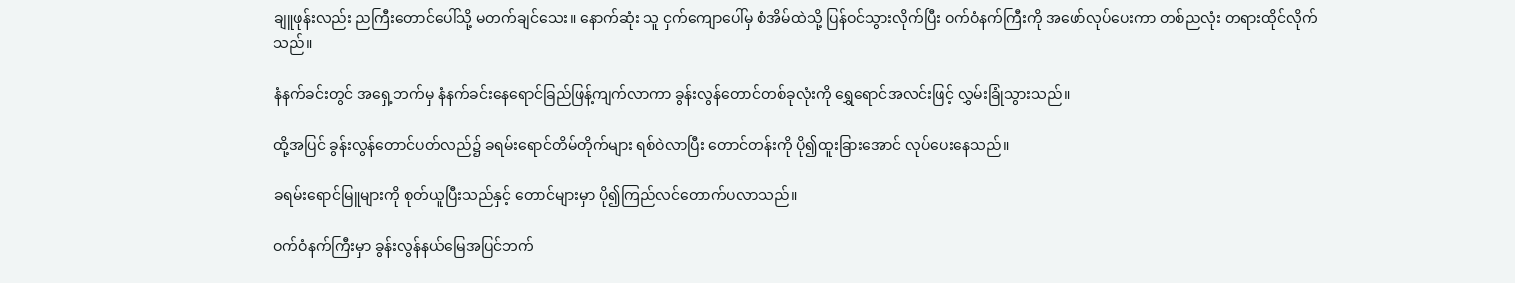ချူဖုန်းလည်း ညကြီးတောင်ပေါ်သို့ မတက်ချင်သေး။ နောက်ဆုံး သူ ငှက်ကျောပေါ်မှ စံအိမ်ထဲသို့ ပြန်ဝင်သွားလိုက်ပြီး ဝက်ဝံနက်ကြီးကို အဖော်လုပ်ပေးကာ တစ်ညလုံး တရားထိုင်လိုက်သည်။

နံနက်ခင်းတွင် အရှေ့ဘက်မှ နံနက်ခင်းနေရောင်ခြည်ဖြန့်ကျက်လာကာ ခွန်းလွန်တောင်တစ်ခုလုံးကို ရွှေရောင်အလင်းဖြင့် လွှမ်းခြုံသွားသည်။

ထို့အပြင် ခွန်းလွန်တောင်ပတ်လည်၌ ခရမ်းရောင်တိမ်တိုက်များ ရစ်ဝဲလာပြီး တောင်တန်းကို ပို၍ထူးခြားအောင် လုပ်ပေးနေသည်။

ခရမ်းရောင်မြူများကို စုတ်ယူပြီးသည်နှင့် တောင်များမှာ ပို၍ကြည်လင်တောက်ပလာသည်။

ဝက်ဝံနက်ကြီးမှာ ခွန်းလွန်နယ်မြေအပြင်ဘက်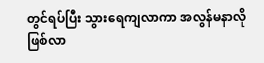တွင်ရပ်ပြီး သွားရေကျလာကာ အလွန်မနာလိုဖြစ်လာ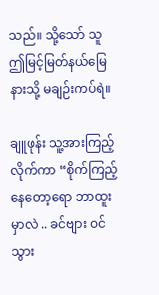သည်။ သို့သော် သူ ဤမြင့်မြတ်နယ်မြေနားသို့ မချဉ်းကပ်ရဲ။

ချူဖုန်း သူ့အားကြည့်လိုက်ကာ “စိုက်ကြည့်နေတော့ရော ဘာထူးမှာလဲ .. ခင်ဗျား ဝင်သွား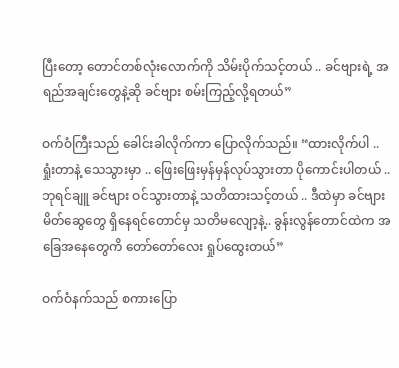ပြီးတော့ တောင်တစ်လုံးလောက်ကို သိမ်းပိုက်သင့်တယ် .. ခင်ဗျားရဲ့ အရည်အချင်းတွေနဲ့ဆို ခင်ဗျား စမ်းကြည့်လို့ရတယ်”

ဝက်ဝံကြီးသည် ခေါင်းခါလိုက်ကာ ပြောလိုက်သည်။ “ထားလိုက်ပါ .. ရှုံးတာနဲ့ သေသွားမှာ .. ဖြေးဖြေးမှန်မှန်လုပ်သွားတာ ပိုကောင်းပါတယ် .. ဘုရင်ချူ ခင်ဗျား ဝင်သွားတာနဲ့ သတိထားသင့်တယ် .. ဒီထဲမှာ ခင်ဗျား မိတ်ဆွေတွေ ရှိနေရင်တောင်မှ သတိမလျော့နဲ့.. ခွန်းလွန်တောင်ထဲက အခြေအနေတွေကိ တော်တော်လေး ရှုပ်ထွေးတယ်”

ဝက်ဝံနက်သည် စကားပြော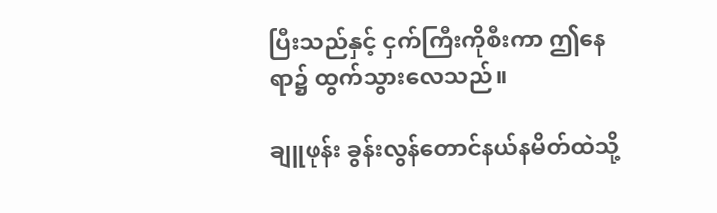ပြီးသည်နှင့် ငှက်ကြီးကိုစီးကာ ဤနေရာ၌ ထွက်သွားလေသည်။

ချူဖုန်း ခွန်းလွန်တောင်နယ်နမိတ်ထဲသို့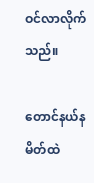ဝင်လာလိုက်သည်။

တောင်နယ်နမိတ်ထဲ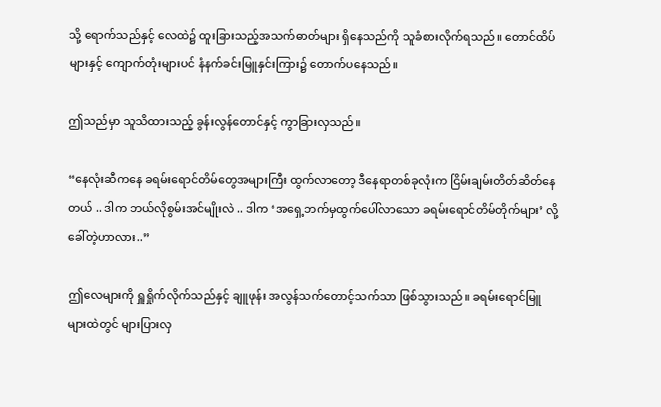သို့ ရောက်သည်နှင့် လေထဲ၌ ထူးခြားသည့်အသက်ဓာတ်များ ရှိနေသည်ကို သူခံစားလိုက်ရသည်။ တောင်ထိပ်များနှင့် ကျောက်တုံးများပင် နံနက်ခင်းမြူနှင်းကြား၌ တောက်ပနေသည်။

ဤသည်မှာ သူသိထားသည့် ခွန်းလွန်တောင်နှင့် ကွာခြားလှသည်။

“နေလုံးဆီကနေ ခရမ်းရောင်တိမ်တွေအများကြီး ထွက်လာတော့ ဒီနေရာတစ်ခုလုံးက ငြိမ်းချမ်းတိတ်ဆိတ်နေတယ် .. ဒါက ဘယ်လိုစွမ်းအင်မျိုးလဲ .. ဒါက ‘အရှေ့ဘက်မှထွက်ပေါ်လာသော ခရမ်းရောင်တိမ်တိုက်များ’ လို့ ခေါ်တဲ့ဟာလား..”

ဤလေများကို ရှူရှိုက်လိုက်သည်နှင့် ချူဖုန်း အလွန်သက်တောင့်သက်သာ ဖြစ်သွားသည်။ ခရမ်းရောင်မြူများထဲတွင် များပြားလှ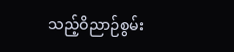သည့်ဝိညာဉ်စွမ်း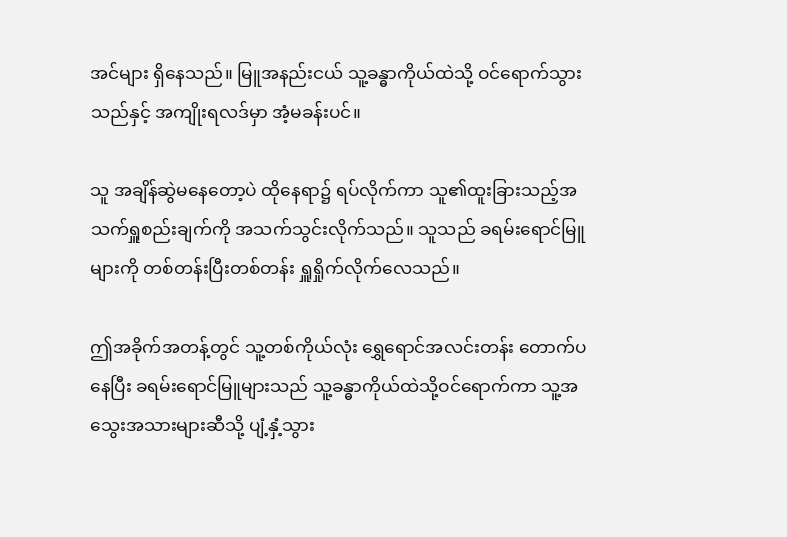အင်များ ရှိနေသည်။ မြူအနည်းငယ် သူ့ခန္ဓာကိုယ်ထဲသို့ ဝင်ရောက်သွားသည်နှင့် အကျိုးရလဒ်မှာ အံ့မခန်းပင်။

သူ အချိန်ဆွဲမနေတော့ပဲ ထိုနေရာ၌ ရပ်လိုက်ကာ သူ၏ထူးခြားသည့်အသက်ရှူစည်းချက်ကို အသက်သွင်းလိုက်သည်။ သူသည် ခရမ်းရောင်မြူများကို တစ်တန်းပြီးတစ်တန်း ရှူရှိုက်လိုက်လေသည်။

ဤအခိုက်အတန့်တွင် သူ့တစ်ကိုယ်လုံး ရွှေရောင်အလင်းတန်း တောက်ပနေပြီး ခရမ်းရောင်မြူများသည် သူ့ခန္ဓာကိုယ်ထဲသို့ဝင်ရောက်ကာ သူ့အသွေးအသားများဆီသို့ ပျံ့နှံ့သွား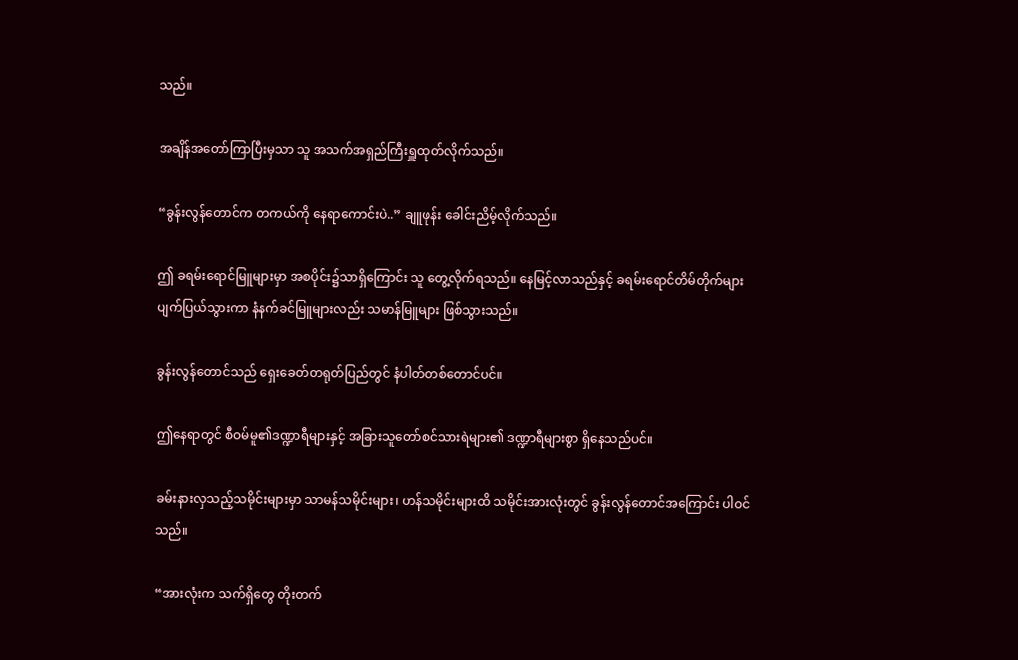သည်။

အချိန်အတော်ကြာပြီးမှသာ သူ အသက်အရှည်ကြီးရှူထုတ်လိုက်သည်။

“ခွန်းလွန်တောင်က တကယ်ကို နေရာကောင်းပဲ..” ချူဖုန်း ခေါင်းညိမ့်လိုက်သည်။

ဤ ခရမ်းရောင်မြူများမှာ အစပိုင်း၌သာရှိကြောင်း သူ တွေ့လိုက်ရသည်။ နေမြင့်လာသည်နှင့် ခရမ်းရောင်တိမ်တိုက်များ ပျက်ပြယ်သွားကာ နံနက်ခင်မြူများလည်း သမာန်မြူများ ဖြစ်သွားသည်။

ခွန်းလွန်တောင်သည် ရှေးခေတ်တရုတ်ပြည်တွင် နံပါတ်တစ်တောင်ပင်။

ဤနေရာတွင် စီဝမ်မူ၏ဒဏ္ဍာရီများနှင့် အခြားသူတော်စင်သားရဲများ၏ ဒဏ္ဍာရီများစွာ ရှိနေသည်ပင်။

ခမ်းနားလှသည့်သမိုင်းများမှာ သာမန်သမိုင်းများ၊ ဟန်သမိုင်းများထိ သမိုင်းအားလုံးတွင် ခွန်းလွန်တောင်အကြောင်း ပါဝင်သည်။

“အားလုံးက သက်ရှိတွေ တိုးတက်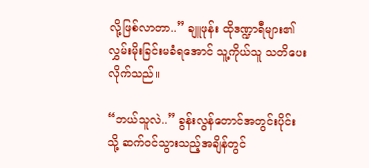လို့ဖြစ်လာတာ..” ချူဖုန်း ထိုဒဏ္ဍာရီများ၏ လွှမ်းမိုးခြင်းမခံရအောင် သူ့ကိုယ်သူ သတိပေးလိုက်သည်။

“ဘယ်သူလဲ..” ခွန်းလွန်တောင်အတွင်းပိုင်းသို့ ဆက်ဝင်သွားသည့်အချိန်တွင်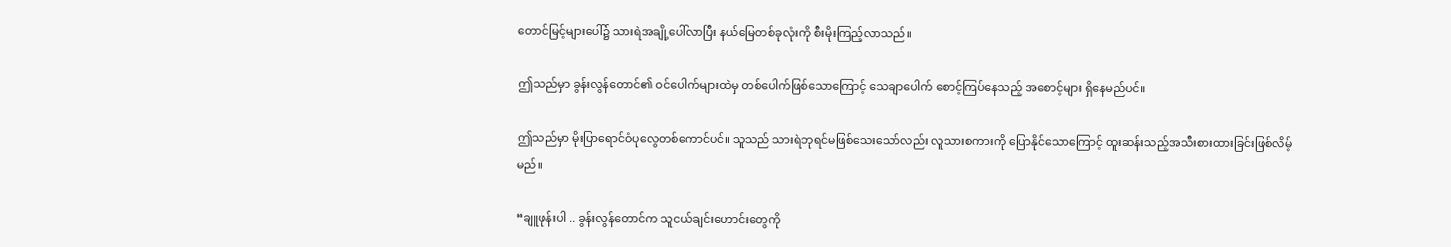တောင်မြင့်များပေါ်၌ သားရဲအချို့ပေါ်လာပြီး နယ်မြေတစ်ခုလုံးကို စီးမိုးကြည့်လာသည်။

ဤသည်မှာ ခွန်းလွန်တောင်၏ ဝင်ပေါက်များထဲမှ တစ်ပေါက်ဖြစ်သောကြောင့် သေချာပေါက် စောင့်ကြပ်နေသည့် အစောင့်များ ရှိနေမည်ပင်။

ဤသည်မှာ မိုးပြာရောင်ဝံပုလွေတစ်ကောင်ပင်။ သူသည် သားရဲဘုရင်မဖြစ်သေးသော်လည်း လူသားစကားကို ပြောနိုင်သောကြောင့် ထူးဆန်းသည့်အသီးစားထားခြင်းဖြစ်လိမ့်မည်။

“ချူဖုန်းပါ .. ခွန်းလွန်တောင်က သူငယ်ချင်းဟောင်းတွေကို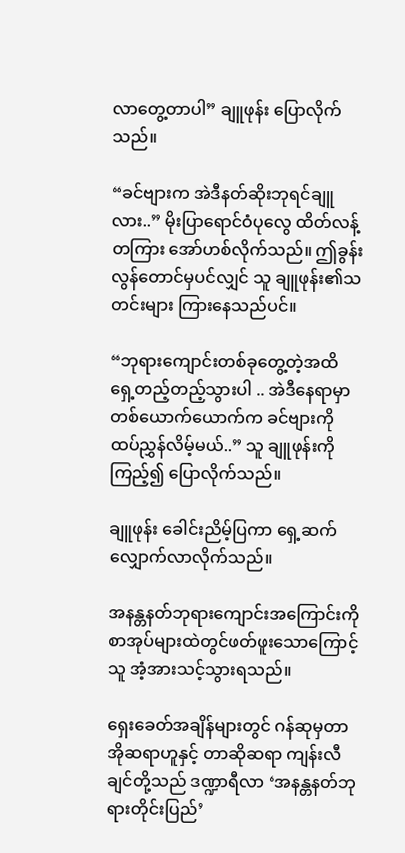လာတွေ့တာပါ” ချူဖုန်း ပြောလိုက်သည်။

“ခင်ဗျားက အဲဒီနတ်ဆိုးဘုရင်ချူလား..” မိုးပြာရောင်ဝံပုလွေ ထိတ်လန့်တကြား အော်ဟစ်လိုက်သည်။ ဤခွန်းလွန်တောင်မှပင်လျှင် သူ ချူဖုန်း၏သတင်းများ ကြားနေသည်ပင်။

“ဘုရားကျောင်းတစ်ခုတွေ့တဲ့အထိ ရှေ့တည့်တည့်သွားပါ .. အဲဒီနေရာမှာ တစ်ယောက်ယောက်က ခင်ဗျားကို ထပ်ညွှန်လိမ့်မယ်..” သူ ချူဖုန်းကို ကြည့်၍ ပြောလိုက်သည်။

ချူဖုန်း ခေါင်းညိမ့်ပြကာ ရှေ့ဆက်လျှောက်လာလိုက်သည်။

အနန္တနတ်ဘုရားကျောင်းအကြောင်းကို စာအုပ်များထဲတွင်ဖတ်ဖူးသောကြောင့် သူ အံ့အားသင့်သွားရသည်။

ရှေးခေတ်အချိန်များတွင် ဂန်ဆုမှတာအိုဆရာဟူနှင့် တာဆိုဆရာ ကျန်းလီချင်တို့သည် ဒဏ္ဍာရီလာ ‘အနန္တနတ်ဘုရားတိုင်းပြည်’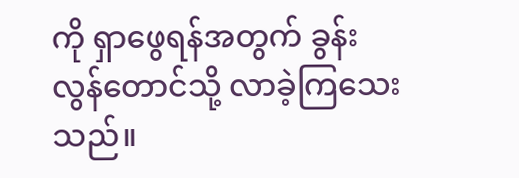ကို ရှာဖွေရန်အတွက် ခွန်းလွန်တောင်သို့ လာခဲ့ကြသေးသည်။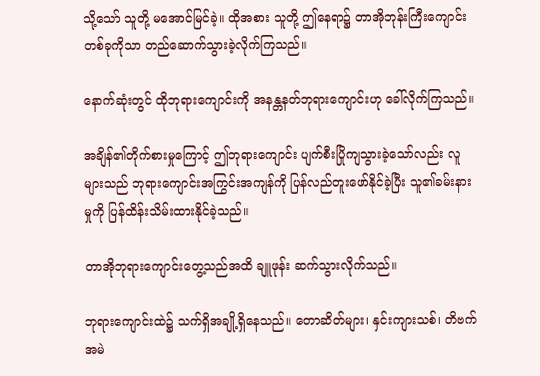သို့သော် သူတို့ မအောင်မြင်ခဲ့။ ထိုအစား သူတို့ ဤနေရာ၌ တာအိုဘုန်းကြီးကျောင်းတစ်ခုကိုသာ တည်ဆောက်သွားခဲ့လိုက်ကြသည်။

နောက်ဆုံးတွင် ထိုဘုရားကျောင်းကို အနန္တနတ်ဘုရားကျောင်းဟု ခေါ်လိုက်ကြသည်။

အချိန်၏တိုက်စားမှုကြောင့် ဤဘုရားကျောင်း ပျက်စီးပြိုကျသွားခဲ့သော်လည်း လူများသည် ဘုရားကျောင်းအကြွင်းအကျန်ကို ပြန်လည်တူးဖော်နိုင်ခဲ့ပြီး သူ၏ခမ်းနားမှုကို ပြန်ထိန်းသိမ်းထားနိုင်ခဲ့သည်။

တာအိုဘုရားကျောင်းတွေ့သည်အထိ ချူဖုန်း ဆက်သွားလိုက်သည်။

ဘုရားကျောင်းထဲ၌ သက်ရှိအချို့ရှိနေသည်။ တောဆိတ်များ၊ နှင်းကျားသစ်၊ တိဗက်အမဲ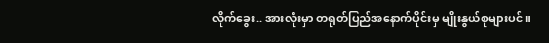လိုက်ခွေး.. အားလုံးမှာ တရုတ်ပြည်အနောက်ပိုင်းမှ မျိုးနွယ်စုများပင်။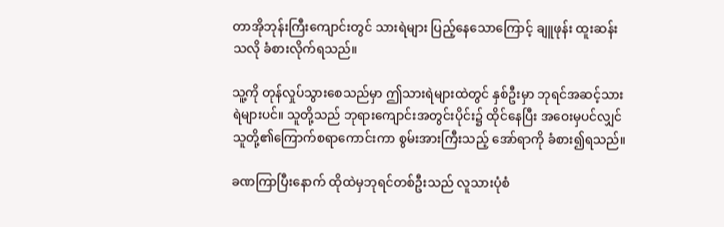တာအိုဘုန်းကြီးကျောင်းတွင် သားရဲများ ပြည့်နေသောကြောင့် ချူဖုန်း ထူးဆန်းသလို ခံစားလိုက်ရသည်။

သူ့ကို တုန်လှုပ်သွားစေသည်မှာ ဤသားရဲများထဲတွင် နှစ်ဦးမှာ ဘုရင်အဆင့်သားရဲများပင်။ သူတို့သည် ဘုရားကျောင်းအတွင်းပိုင်း၌ ထိုင်နေပြီး အ‌ဝေးမှပင်လျှင် သူတို့၏ကြောက်စရာကောင်းကာ စွမ်းအားကြီးသည့် အော်ရာကို ခံစား၍ရသည်။

ခဏကြာပြီးနောက် ထိုထဲမှဘုရင်တစ်ဦးသည် လူသားပုံစံ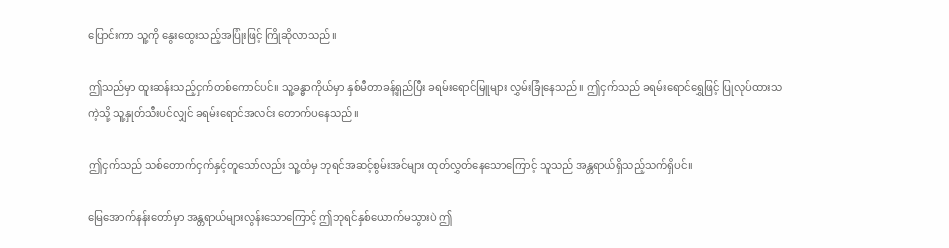ပြောင်းကာ သူ့ကို နွေးထွေးသည့်အပြုံးဖြင့် ကြိုဆိုလာသည်။

ဤသည်မှာ ထူးဆန်းသည့်ငှက်တစ်ကောင်ပင်။ သူ့ခန္ဓာကိုယ်မှာ နှစ်မီတာခန့်ရှည်ပြီး ခရမ်းရောင်မြူများ လွှမ်းခြုံနေသည်။ ဤငှက်သည် ခရမ်းရောင်ရွှေဖြင့် ပြုလုပ်ထားသကဲ့သို့ သူ့နှုတ်သီးပင်လျှင် ခရမ်းရောင်အလင်း တောက်ပနေသည်။

ဤငှက်သည် သစ်တောက်ငှက်နှင့်တူသော်လည်း သူ့ထံမှ ဘုရင်အဆင့်စွမ်းအင်များ ထုတ်လွှတ်နေသောကြောင့် သူသည် အန္တရာယ်ရှိသည့်သက်ရှိပင်။

မြေအောက်နန်းတော်မှာ အန္တရာယ်များလွန်းသောကြောင့် ဤဘုရင်နှစ်‌ယောက်မသွားပဲ ဤ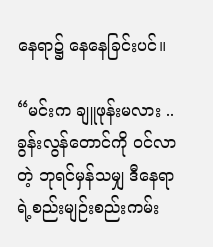နေရာ၌ နေနေခြင်းပင်။

“မင်းက ချူဖုန်းမလား .. ခွန်းလွန်တောင်ကို ဝင်လာတဲ့ ဘုရင်မှန်သမျှ ဒီနေရာရဲ့စည်းမျဉ်းစည်းကမ်း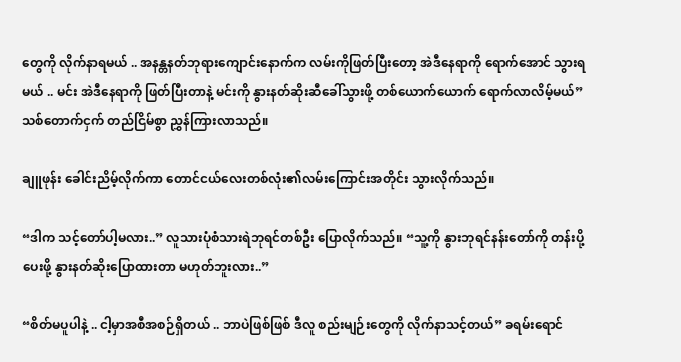တွေကို လိုက်နာရမယ် .. အနန္တနတ်ဘုရားကျောင်းနောက်က လမ်းကိုဖြတ်ပြီးတော့ အဲဒီနေရာကို ရောက်အောင် သွားရမယ် .. မင်း အဲဒီနေရာကို ဖြတ်ပြီးတာနဲ့ မင်းကို နွားနတ်ဆိုးဆီခေါ်သွားဖို့ တစ်ယောက်ယောက် ရောက်လာလိမ့်မယ်” သစ်တောက်ငှက် တည်ငြိမ်စွာ ညွှန်ကြားလာသည်။

ချူဖုန်း ခေါင်းညိမ့်လိုက်ကာ တောင်ငယ်လေးတစ်လုံး၏လမ်းကြောင်းအတိုင်း သွားလိုက်သည်။

“ဒါက သင့်တော်ပါ့မလား..” လူသားပုံစံသားရဲဘုရင်တစ်ဦး ပြောလိုက်သည်။ “သူ့ကို နွားဘုရင်နန်းတော်ကို တန်းပို့ပေးဖို့ နွားနတ်ဆိုးပြောထားတာ မဟုတ်ဘူးလား..”

“စိတ်မပူပါနဲ့ .. ငါ့မှာအစီအစဉ်ရှိတယ် .. ဘာပဲဖြစ်ဖြစ် ဒီလူ စည်းမျဉ်းတွေကို လိုက်နာသင့်တယ်” ခရမ်းရောင်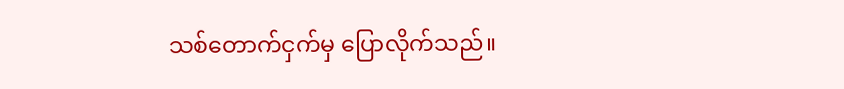သစ်တောက်ငှက်မှ ပြောလိုက်သည်။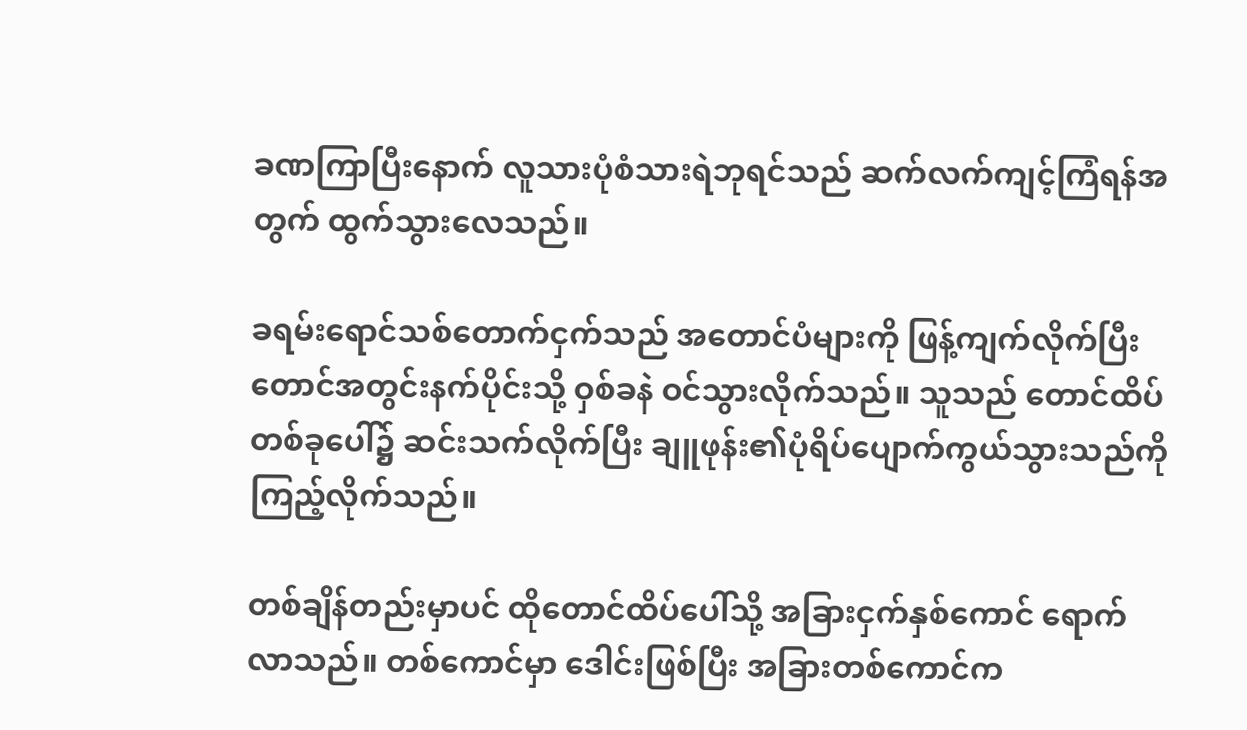ခဏကြာပြီးနောက် လူသားပုံစံသားရဲဘုရင်သည် ဆက်လက်ကျင့်ကြံရန်အတွက် ထွက်သွားလေသည်။

ခရမ်းရောင်သစ်တောက်ငှက်သည် အတောင်ပံများကို ဖြန့်ကျက်လိုက်ပြီး တောင်အတွင်းနက်ပိုင်းသို့ ဝှစ်ခနဲ ဝင်သွားလိုက်သည်။ သူသည် တောင်ထိပ်တစ်ခုပေါ်၌ ဆင်းသက်လိုက်ပြီး ချူဖုန်း၏ပုံရိပ်ပျောက်ကွယ်သွားသည်ကို ကြည့်လိုက်သည်။

တစ်ချိန်တည်းမှာပင် ထိုတောင်ထိပ်ပေါ်သို့ အခြားငှက်နှစ်ကောင် ရောက်လာသည်။ တစ်ကောင်မှာ ဒေါင်းဖြစ်ပြီး အခြားတစ်ကောင်က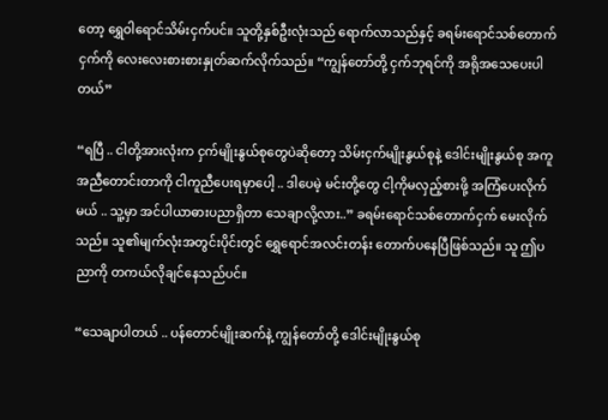တော့ ရွှေဝါရောင်သိမ်းငှက်ပင်။ သူတို့နှစ်ဦးလုံးသည် ရောက်လာသည်နှင့် ခရမ်းရောင်သစ်တောက်ငှက်ကို လေးလေးစားစားနှုတ်ဆက်လိုက်သည်။ “ကျွန်တော်တို့ ငှက်ဘုရင်ကို အရိုအသေပေးပါတယ်”

“ရပြီ .. ငါတို့အားလုံးက ငှက်မျိုးနွယ်စုတွေပဲဆိုတော့ သိမ်းငှက်မျိုးနွယ်စုနဲ့ ဒေါင်းမျိုးနွယ်စု အကူအညီတောင်းတာကို ငါကူညီပေးရမှာပေါ့ .. ဒါပေမဲ့ မင်းတို့တွေ ငါ့ကိုမလှည့်စားဖို့ အကြံပေးလိုက်မယ် .. သူ့မှာ အင်ပါယာဓားပညာရှိတာ သေချာလို့လား..” ခရမ်းရောင်သစ်တောက်ငှက် မေးလိုက်သည်။ သူ၏မျက်လုံးအတွင်းပိုင်းတွင် ရွှေရောင်အလင်းတန်း တောက်ပနေပြီဖြစ်သည်။ သူ ဤပညာကို တကယ်လိုချင်နေသည်ပင်။

“သေချာပါတယ် .. ပန်တောင်မျိုးဆက်နဲ့ ကျွန်တော်တို့ ဒေါင်းမျိုးနွယ်စု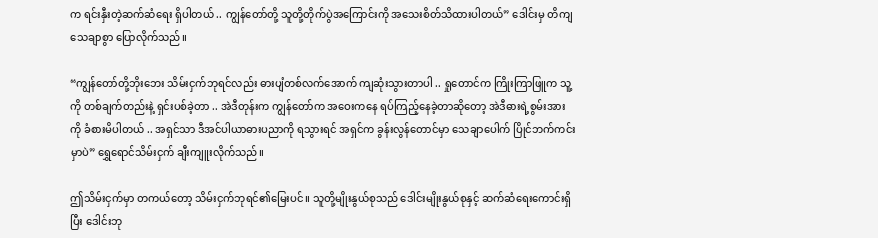က ရင်းနှီးတဲ့ဆက်ဆံရေး ရှိပါတယ် .. ကျွန်တော်တို့ သူတို့တိုက်ပွဲအကြောင်းကို အသေးစိတ်သိထားပါတယ်” ဒေါင်းမှ တိကျသေချာစွာ ပြောလိုက်သည်။

“ကျွန်တော်တို့ဘိုးဘေး သိမ်းငှက်ဘုရင်လည်း ဓားပျံတစ်လက်အောက် ကျဆုံးသွားတာပါ .. ရှုတောင်က ကြိုးကြာဖြူက သူ့ကို တစ်ချက်တည်းနဲ့ ရှင်းပစ်ခဲ့တာ .. အဲဒီတုန်းက ကျွန်တော်က အဝေးကနေ ရပ်ကြည့်နေခဲ့တာဆိုတော့ အဲဒီဓားရဲ့စွမ်းအားကို ခံစားမိပါတယ် .. အရှင်သာ ဒီအင်ပါယာဓားပညာကို ရသွားရင် အရှင်က ခွန်းလွန်တောင်မှာ သေချာပေါက် ပြိုင်ဘက်ကင်းမှာပဲ” ရွှေရောင်သိမ်းငှက် ချီးကျူးလိုက်သည်။

ဤသိမ်းငှက်မှာ တကယ်တော့ သိမ်းငှက်ဘုရင်၏မြေးပင်။ သူတို့မျိုးနွယ်စုသည် ဒေါင်းမျိုးနွယ်စုနှင့် ဆက်ဆံရေးကောင်းရှိပြီး ဒေါင်းဘု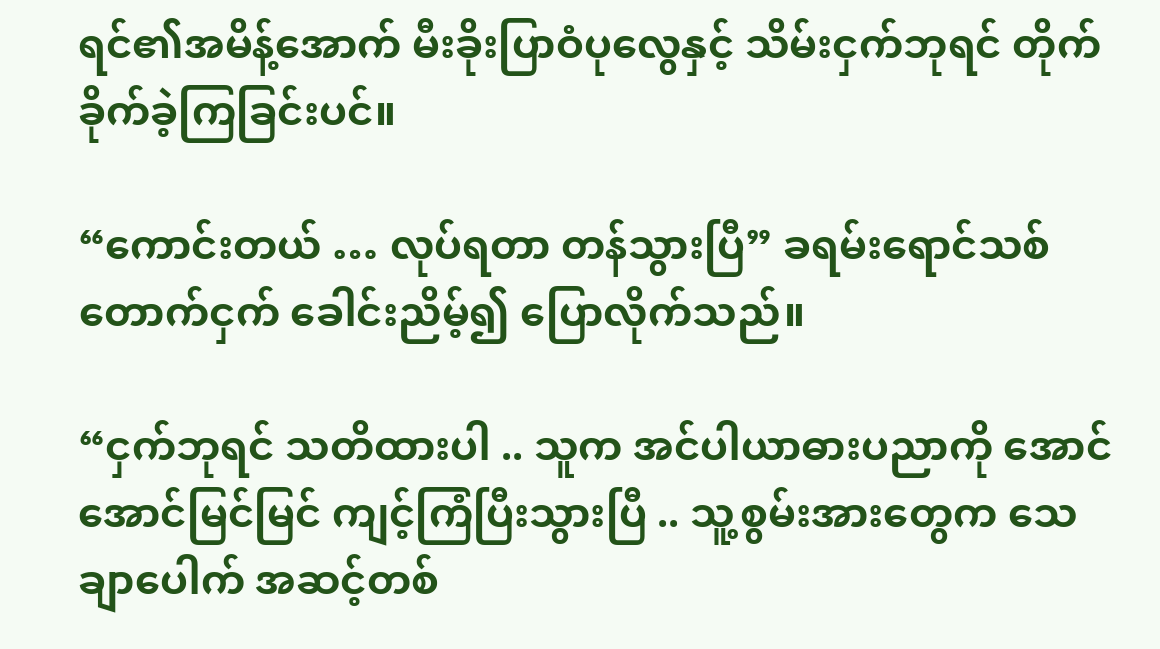ရင်၏အမိန့်အောက် မီးခိုးပြာဝံပုလွေနှင့် သိမ်းငှက်ဘုရင် တိုက်ခိုက်ခဲ့ကြခြင်းပင်။

“ကောင်းတယ် … လုပ်ရတာ တန်သွားပြီ” ခရမ်းရောင်သစ်တောက်ငှက် ခေါင်းညိမ့်၍ ပြောလိုက်သည်။

“ငှက်ဘုရင် သတိထားပါ .. သူက အင်ပါယာဓားပညာကို အောင်အောင်မြင်မြင် ကျင့်ကြံပြီးသွားပြီ .. သူ့စွမ်းအားတွေက သေချာပေါက် အဆင့်တစ်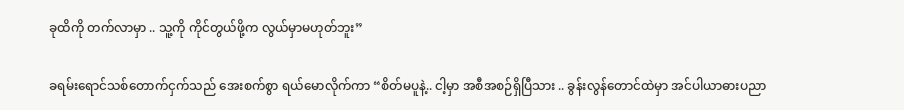ခုထိကို တက်လာမှာ .. သူ့ကို ကိုင်တွယ်ဖို့က လွယ်မှာမဟုတ်ဘူး”

ခရမ်းရောင်သစ်တောက်ငှက်သည် အေးစက်စွာ ရယ်မောလိုက်ကာ “စိတ်မပူနဲ့.. ငါ့မှာ အစီအစဉ်ရှိပြီသား .. ခွန်းလွန်တောင်ထဲမှာ အင်ပါယာဓားပညာ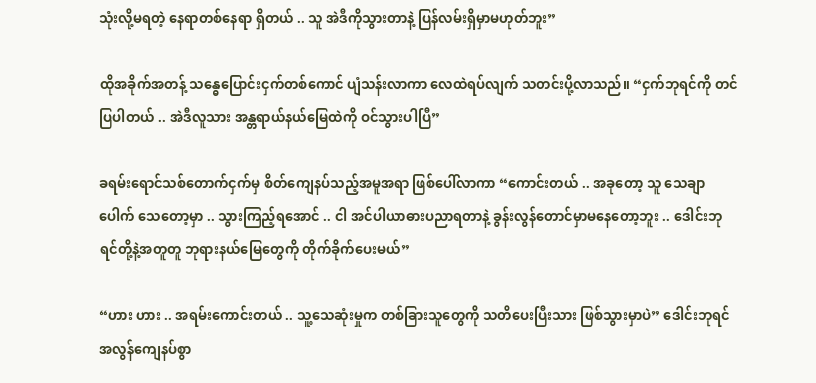သုံးလို့မရတဲ့ နေရာတစ်နေရာ ရှိတယ် .. သူ အဲဒီကိုသွားတာနဲ့ ပြန်လမ်းရှိမှာမဟုတ်ဘူး”

ထိုအခိုက်အတန့် သန္ဓေပြောင်းငှက်တစ်ကောင် ပျံသန်းလာကာ လေထဲရပ်လျက် သတင်းပို့လာသည်။ “ငှက်ဘုရင်ကို တင်ပြပါတယ် .. အဲဒီလူသား အန္တရာယ်နယ်မြေထဲကို ဝင်သွားပါပြီ”

ခရမ်းရောင်သစ်တောက်ငှက်မှ စိတ်ကျေနပ်သည့်အမူအရာ ဖြစ်ပေါ်လာကာ “ကောင်းတယ် .. အခုတော့ သူ သေချာပေါက် သေတော့မှာ .. သွားကြည့်ရအောင် .. ငါ အင်ပါယာဓားပညာရတာနဲ့ ခွန်းလွန်တောင်မှာမနေတော့ဘူး .. ဒေါင်းဘုရင်တို့နဲ့အတူတူ ဘုရားနယ်မြေတွေကို တိုက်ခိုက်ပေးမယ်”

“ဟား ဟား .. အရမ်းကောင်းတယ် .. သူ့သေဆုံးမှုက တစ်ခြားသူတွေကို သတိပေးပြီးသား ဖြစ်သွားမှာပဲ” ဒေါင်းဘုရင် အလွန်ကျေနပ်စွာ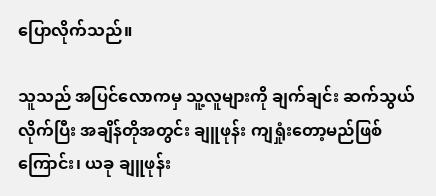ပြောလိုက်သည်။

သူသည် အပြင်လောကမှ သူ့လူများကို ချက်ချင်း ဆက်သွယ်လိုက်ပြီး အချိန်တိုအတွင်း ချူဖုန်း ကျရှုံးတော့မည်ဖြစ်ကြောင်း၊ ယခု ချူဖုန်း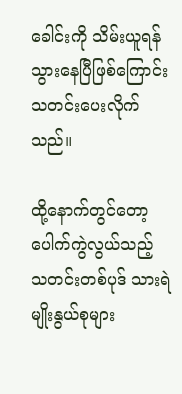ခေါင်းကို သိမ်းယူရန် သွားနေပြီဖြစ်ကြောင်း သတင်းပေးလိုက်သည်။

ထို့နောက်တွင်တော့ ပေါက်ကွဲလွယ်သည့် သတင်းတစ်ပုဒ် သားရဲမျိုးနွယ်စုများ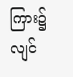ကြား၌ လျင်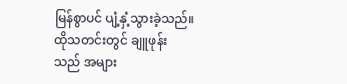မြန်စွာပင် ပျံ့နှံ့သွားခဲ့သည်။ ထိုသတင်းတွင် ချူဖုန်းသည် အများ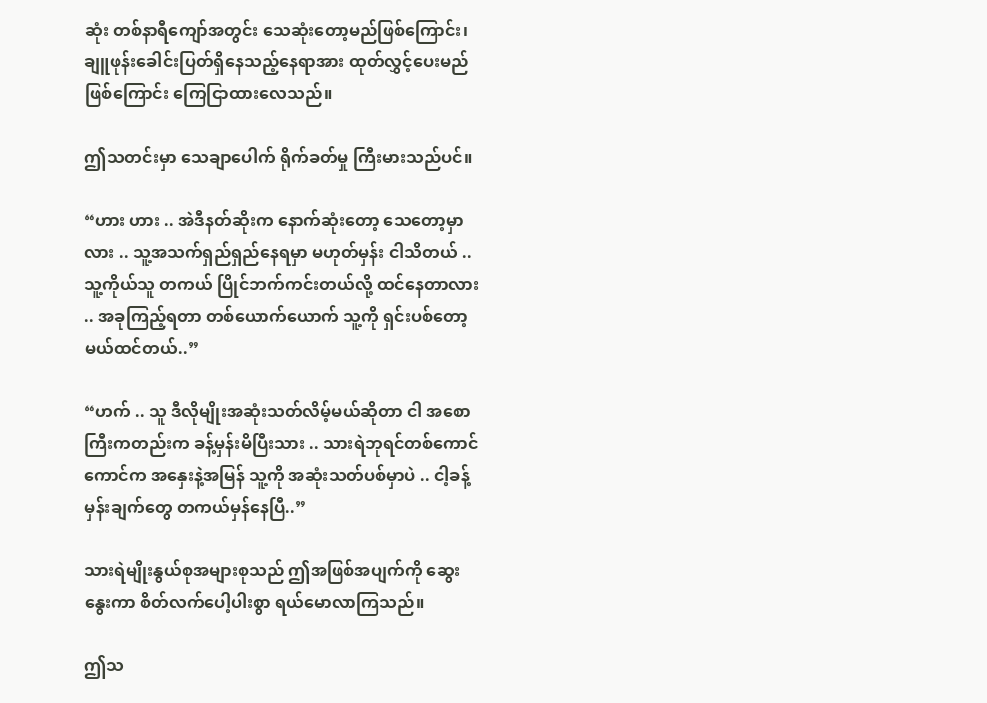ဆုံး တစ်နာရီကျော်အတွင်း သေဆုံးတော့မည်ဖြစ်ကြောင်း၊ ချူဖုန်းခေါင်းပြတ်ရှိနေသည့်နေရာအား ထုတ်လွှင့်ပေးမည်ဖြစ်ကြောင်း ကြေငြာထားလေသည်။

ဤသတင်းမှာ သေချာပေါက် ရိုက်ခတ်မှု ကြီးမားသည်ပင်။

“ဟား ဟား .. အဲဒီနတ်ဆိုးက နောက်ဆုံးတော့ သေတော့မှာလား .. သူ့အသက်ရှည်ရှည်နေရမှာ မဟုတ်မှန်း ငါသိတယ် .. သူ့ကိုယ်သူ တကယ် ပြိုင်ဘက်ကင်းတယ်လို့ ထင်နေတာလား .. အခုကြည့်ရတာ တစ်ယောက်ယောက် သူ့ကို ရှင်းပစ်တော့မယ်ထင်တယ်..”

“ဟက် .. သူ ဒီလိုမျိုးအဆုံးသတ်လိမ့်မယ်ဆိုတာ ငါ အစောကြီးကတည်းက ခန့်မှန်းမိပြီးသား .. သားရဲဘုရင်တစ်ကောင်ကောင်က အနှေးနဲ့အမြန် သူ့ကို အဆုံးသတ်ပစ်မှာပဲ .. ငါ့ခန့်မှန်းချက်တွေ တကယ်မှန်နေပြီ..”

သားရဲမျိုးနွယ်စုအများစုသည် ဤအဖြစ်အပျက်ကို ဆွေးနွေးကာ စိတ်လက်ပေါ့ပါးစွာ ရယ်မောလာကြသည်။

ဤသ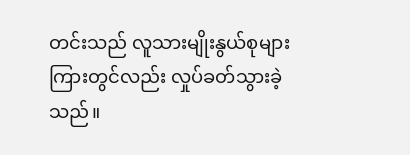တင်းသည် လူသားမျိုးနွယ်စုများကြားတွင်လည်း လှုပ်ခတ်သွားခဲ့သည်။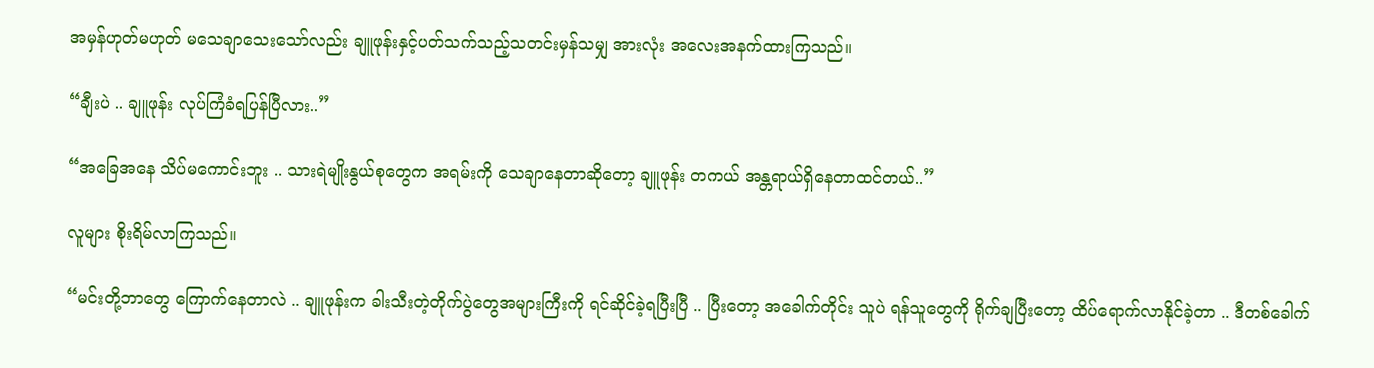အမှန်ဟုတ်မဟုတ် မသေချာသေးသော်လည်း ချူဖုန်းနှင့်ပတ်သက်သည့်သတင်းမှန်သမျှ အားလုံး အလေးအနက်ထားကြသည်။

“ချီးပဲ .. ချူဖုန်း လုပ်ကြံခံရပြန်ပြီလား..”

“အခြေအနေ သိပ်မကောင်းဘူး .. သားရဲမျိုးနွယ်စုတွေက အရမ်းကို သေချာနေတာဆိုတော့ ချူဖုန်း တကယ် အန္တရာယ်ရှိနေတာထင်တယ်..”

လူများ စိုးရိမ်လာကြသည်။

“မင်းတို့ဘာတွေ ကြောက်နေတာလဲ .. ချူဖုန်းက ခါးသီးတဲ့တိုက်ပွဲတွေအများကြီးကို ရင်ဆိုင်ခဲ့ရပြီးပြီ .. ပြီးတော့ အခေါက်တိုင်း သူပဲ ရန်သူတွေကို ရိုက်ချပြီးတော့ ထိပ်ရောက်လာနိုင်ခဲ့တာ .. ဒီတစ်ခေါက်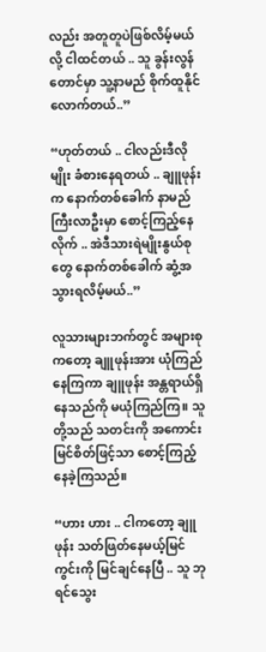လည်း အတူတူပဲဖြစ်လိမ့်မယ်လို့ ငါထင်တယ် .. သူ ခွန်းလွန်တောင်မှာ သူ့နာမည် စိုက်ထူနိုင်လောက်တယ်..”

“ဟုတ်တယ် .. ငါလည်းဒီလိုမျိုး ခံစားနေရတယ် .. ချူဖုန်းက နောက်တစ်ခေါက် နာမည်ကြီးလာဦးမှာ စောင့်ကြည့်နေလိုက် .. အဲဒီသားရဲမျိုးနွယ်စုတွေ နောက်တစ်ခေါက် ဆွံ့အသွားရလိမ့်မယ်..”

လူသားများဘက်တွင် အများစုကတော့ ချူဖုန်းအား ယုံကြည်နေကြကာ ချူဖုန်း အန္တရာယ်ရှိနေသည်ကို မယုံကြည်ကြ။ သူတို့သည် သတင်းကို အကောင်းမြင်စိတ်ဖြင့်သာ စောင့်ကြည့်နေခဲ့ကြသည်။

“ဟား ဟား .. ငါကတော့ ချူဖုန်း သတ်ဖြတ်နေမယ့်မြင်ကွင်းကို မြင်ချင်နေပြီ .. သူ ဘုရင်သွေး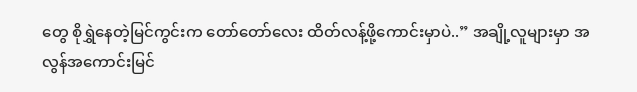တွေ စိုရွှဲနေတဲ့မြင်ကွင်းက တော်တော်လေး ထိတ်လန့်ဖို့ကောင်းမှာပဲ..” အချို့လူများမှာ အလွန်အကောင်းမြင်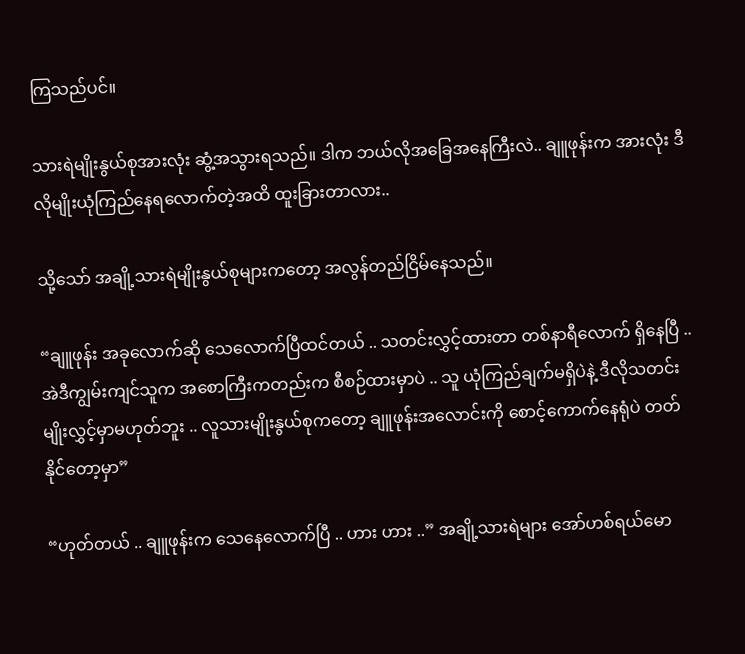ကြသည်ပင်။

သားရဲမျိုးနွယ်စုအားလုံး ဆွံ့အသွားရသည်။ ဒါက ဘယ်လိုအခြေအနေကြီးလဲ.. ချူဖုန်းက အားလုံး ဒီလိုမျိုးယုံကြည်နေရလောက်တဲ့အထိ ထူးခြားတာလား..

သို့သော် အချို့သားရဲမျိုးနွယ်စုများကတော့ အလွန်တည်ငြိမ်နေသည်။

“ချူဖုန်း အခုလောက်ဆို သေလောက်ပြီထင်တယ် .. သတင်းလွှင့်ထားတာ တစ်နာရီလောက် ရှိနေပြီ .. အဲဒီကျွမ်းကျင်သူက အစောကြီးကတည်းက စီစဉ်ထားမှာပဲ .. သူ ယုံကြည်ချက်မရှိပဲနဲ့ ဒီလိုသတင်းမျိုးလွှင့်မှာမဟုတ်ဘူး .. လူသားမျိုးနွယ်စုကတော့ ချူဖုန်းအလောင်းကို စောင့်ကောက်နေရုံပဲ တတ်နိုင်တော့မှာ”

“ဟုတ်တယ် .. ချူဖုန်းက သေနေလောက်ပြီ .. ဟား ဟား ..” အချို့သားရဲများ အော်ဟစ်ရယ်မော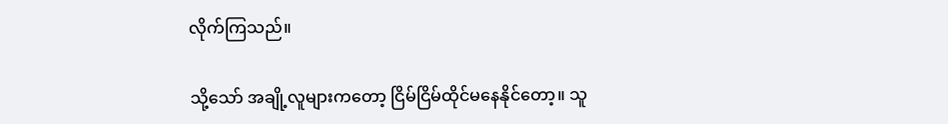လိုက်ကြသည်။

သို့သော် အချို့လူများကတော့ ငြိမ်ငြိမ်ထိုင်မနေနိုင်တော့။ သူ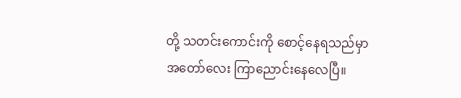တို့ သတင်းကောင်းကို စောင့်နေရသည်မှာ အတော်လေး ကြာညောင်းနေလေပြီ။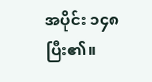အပိုင်း ၁၄၈ ပြီး၏။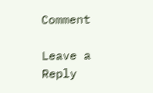Comment

Leave a Reply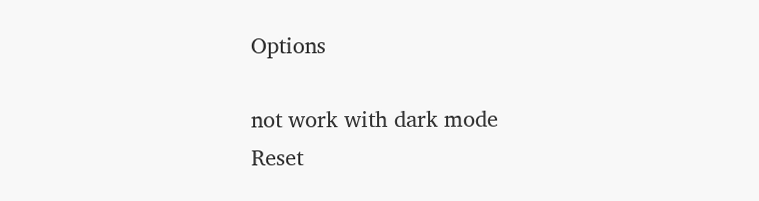Options

not work with dark mode
Reset